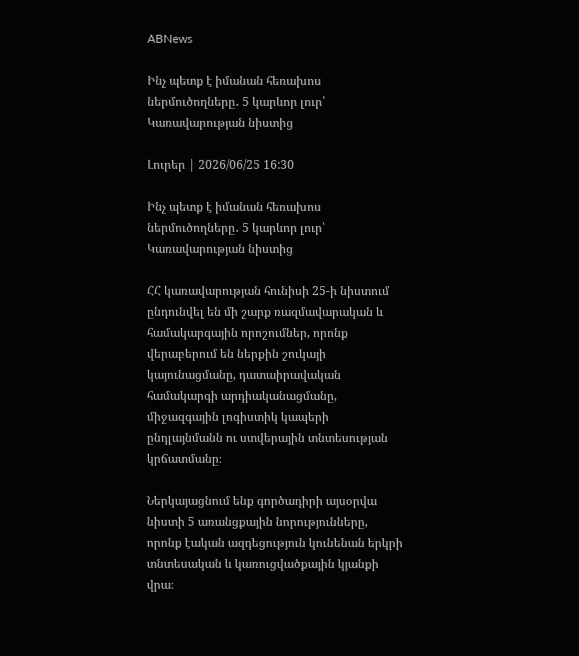ABNews

Ինչ պետք է իմանան հեռախոս ներմուծողները․ 5 կարևոր լուր՝ Կառավարության նիստից

Լուրեր | 2026/06/25 16:30

Ինչ պետք է իմանան հեռախոս ներմուծողները․ 5 կարևոր լուր՝ Կառավարության նիստից

ՀՀ կառավարության հունիսի 25-ի նիստում ընդունվել են մի շարք ռազմավարական և համակարգային որոշումներ, որոնք վերաբերում են ներքին շուկայի կայունացմանը, դատաիրավական համակարգի արդիականացմանը, միջազգային լոգիստիկ կապերի ընդլայնմանն ու ստվերային տնտեսության կրճատմանը։

Ներկայացնում ենք գործադիրի այսօրվա նիստի 5 առանցքային նորությունները, որոնք էական ազդեցություն կունենան երկրի տնտեսական և կառուցվածքային կյանքի վրա։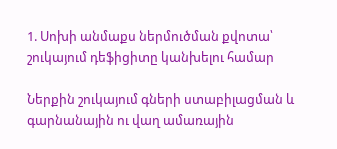1. Սոխի անմաքս ներմուծման քվոտա՝ շուկայում դեֆիցիտը կանխելու համար

Ներքին շուկայում գների ստաբիլացման և գարնանային ու վաղ ամառային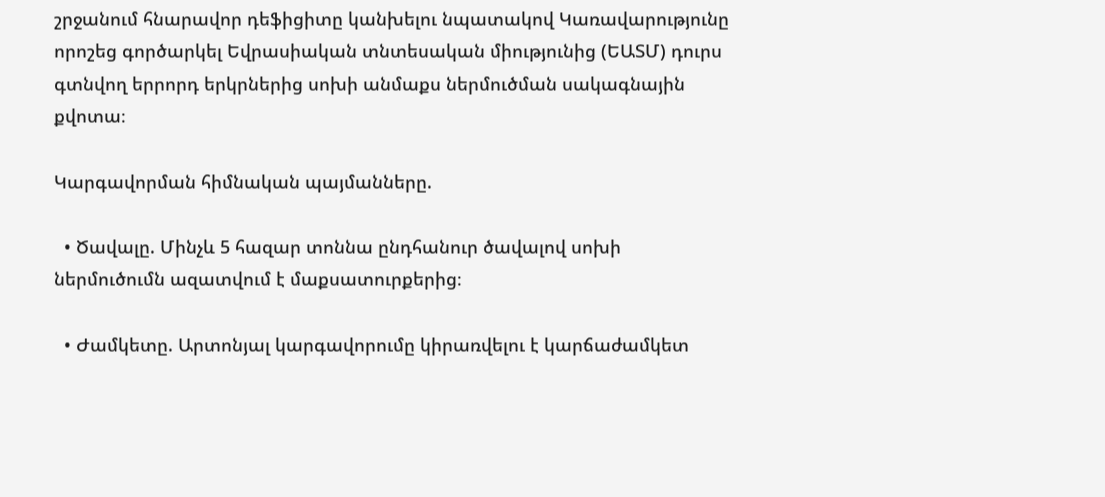շրջանում հնարավոր դեֆիցիտը կանխելու նպատակով Կառավարությունը որոշեց գործարկել Եվրասիական տնտեսական միությունից (ԵԱՏՄ) դուրս գտնվող երրորդ երկրներից սոխի անմաքս ներմուծման սակագնային քվոտա։

Կարգավորման հիմնական պայմանները.

  • Ծավալը. Մինչև 5 հազար տոննա ընդհանուր ծավալով սոխի ներմուծումն ազատվում է մաքսատուրքերից։

  • Ժամկետը. Արտոնյալ կարգավորումը կիրառվելու է կարճաժամկետ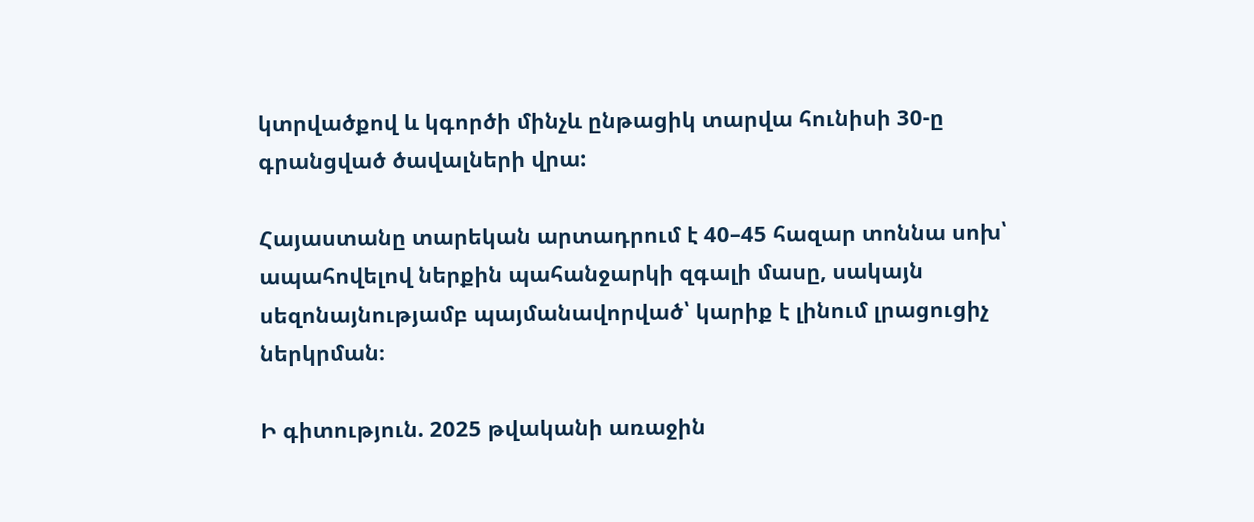կտրվածքով և կգործի մինչև ընթացիկ տարվա հունիսի 30-ը գրանցված ծավալների վրա:

Հայաստանը տարեկան արտադրում է 40–45 հազար տոննա սոխ՝ ապահովելով ներքին պահանջարկի զգալի մասը, սակայն սեզոնայնությամբ պայմանավորված՝ կարիք է լինում լրացուցիչ ներկրման։

Ի գիտություն. 2025 թվականի առաջին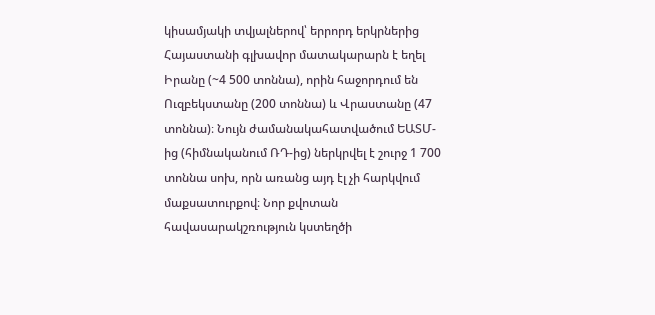կիսամյակի տվյալներով՝ երրորդ երկրներից Հայաստանի գլխավոր մատակարարն է եղել Իրանը (~4 500 տոննա), որին հաջորդում են Ուզբեկստանը (200 տոննա) և Վրաստանը (47 տոննա)։ Նույն ժամանակահատվածում ԵԱՏՄ-ից (հիմնականում ՌԴ-ից) ներկրվել է շուրջ 1 700 տոննա սոխ, որն առանց այդ էլ չի հարկվում մաքսատուրքով։ Նոր քվոտան հավասարակշռություն կստեղծի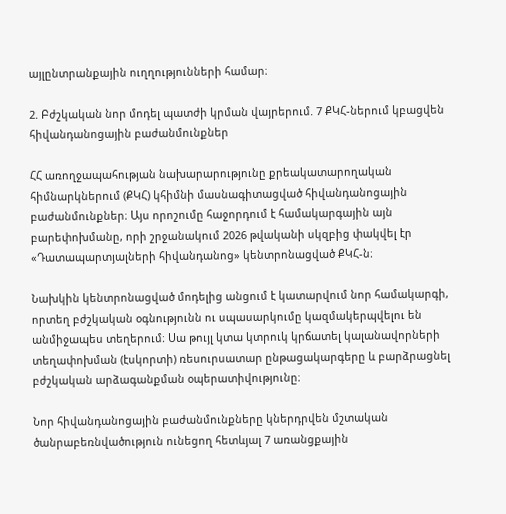այլընտրանքային ուղղությունների համար։

2. Բժշկական նոր մոդել պատժի կրման վայրերում. 7 ՔԿՀ-ներում կբացվեն հիվանդանոցային բաժանմունքներ

ՀՀ առողջապահության նախարարությունը քրեակատարողական հիմնարկներում (ՔԿՀ) կհիմնի մասնագիտացված հիվանդանոցային բաժանմունքներ։ Այս որոշումը հաջորդում է համակարգային այն բարեփոխմանը, որի շրջանակում 2026 թվականի սկզբից փակվել էր «Դատապարտյալների հիվանդանոց» կենտրոնացված ՔԿՀ-ն։

Նախկին կենտրոնացված մոդելից անցում է կատարվում նոր համակարգի, որտեղ բժշկական օգնությունն ու սպասարկումը կազմակերպվելու են անմիջապես տեղերում։ Սա թույլ կտա կտրուկ կրճատել կալանավորների տեղափոխման (էսկորտի) ռեսուրսատար ընթացակարգերը և բարձրացնել բժշկական արձագանքման օպերատիվությունը։

Նոր հիվանդանոցային բաժանմունքները կներդրվեն մշտական ծանրաբեռնվածություն ունեցող հետևյալ 7 առանցքային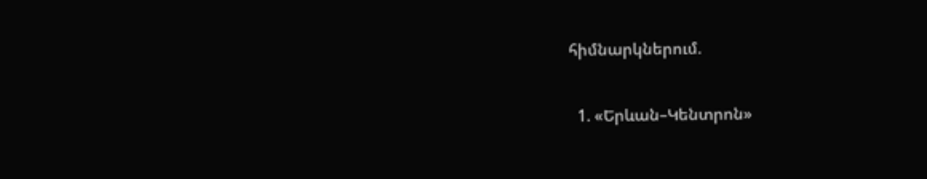հիմնարկներում.

  1. «Երևան–Կենտրոն»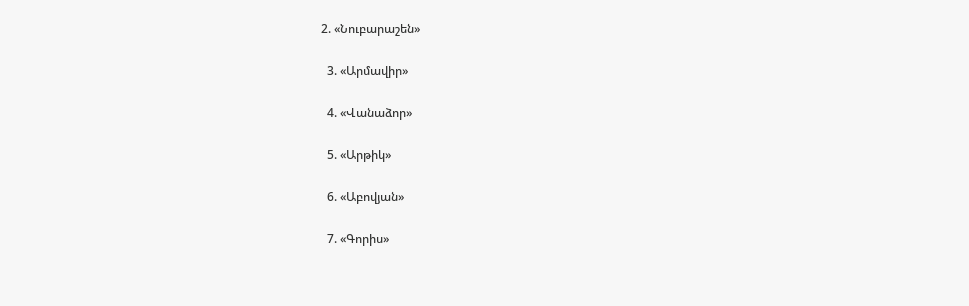2. «Նուբարաշեն»

  3. «Արմավիր»

  4. «Վանաձոր»

  5. «Արթիկ»

  6. «Աբովյան»

  7. «Գորիս»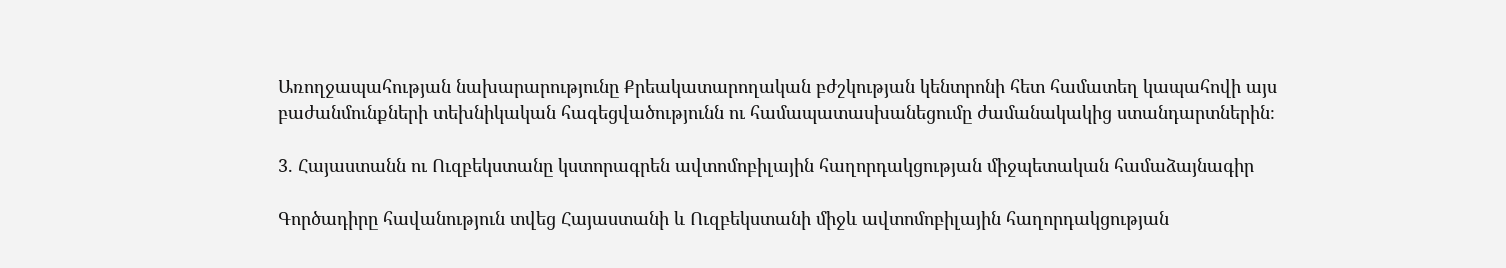Առողջապահության նախարարությունը Քրեակատարողական բժշկության կենտրոնի հետ համատեղ կապահովի այս բաժանմունքների տեխնիկական հագեցվածությունն ու համապատասխանեցումը ժամանակակից ստանդարտներին։

3. Հայաստանն ու Ուզբեկստանը կստորագրեն ավտոմոբիլային հաղորդակցության միջպետական համաձայնագիր

Գործադիրը հավանություն տվեց Հայաստանի և Ուզբեկստանի միջև ավտոմոբիլային հաղորդակցության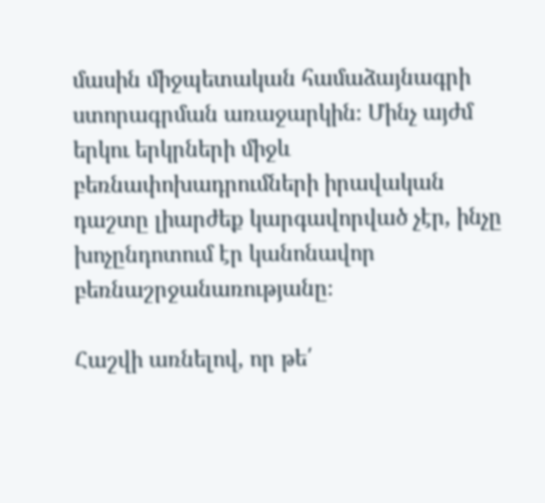մասին միջպետական համաձայնագրի ստորագրման առաջարկին։ Մինչ այժմ երկու երկրների միջև բեռնափոխադրումների իրավական դաշտը լիարժեք կարգավորված չէր, ինչը խոչընդոտում էր կանոնավոր բեռնաշրջանառությանը։

Հաշվի առնելով, որ թե՛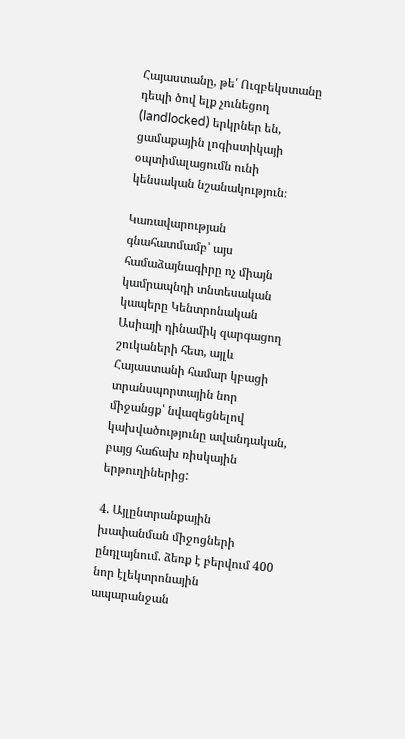Հայաստանը, թե՛ Ուզբեկստանը դեպի ծով ելք չունեցող (landlocked) երկրներ են, ցամաքային լոգիստիկայի օպտիմալացումն ունի կենսական նշանակություն։

Կառավարության գնահատմամբ՝ այս համաձայնագիրը ոչ միայն կամրապնդի տնտեսական կապերը Կենտրոնական Ասիայի դինամիկ զարգացող շուկաների հետ, այլև Հայաստանի համար կբացի տրանսպորտային նոր միջանցք՝ նվազեցնելով կախվածությունը ավանդական, բայց հաճախ ռիսկային երթուղիներից:

4. Այլընտրանքային խափանման միջոցների ընդլայնում. ձեռք է բերվում 400 նոր էլեկտրոնային ապարանջան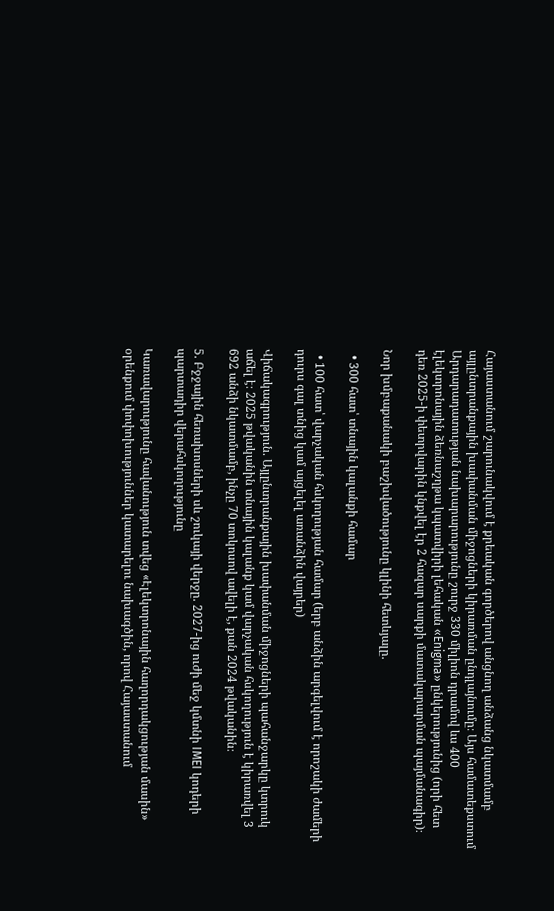Հայաստանում շարունակվում է քրեական գործերով անցնող անձանց նկատմամբ այլընտրանքային խափանման միջոցների կիրառման ընդլայնումը։ Այս համատեքստում Արդարադատության նախարարությունը շուրջ 330 միլիոն դրամով ևս 400 էլեկտրոնային ձեռնաշղթա կպատվիրի լեհական «Enigma» ընկերությունից (որի հետ դեռ 2025-ի փետրվարին կնքվել էր 2 հազար սարքի մատակարարման պայմանագիր)։

Նոր խմբաքանակի բաշխվածությունը կլինի հետևյալը.

  • 300 հատ՝ տնային կալանքի համար

  • 100 հատ՝ վարչական հսկողության համար (երբ անձին արգելվում է որոշակի ժամերի դուրս գալ տնից կամ այցելել առանձին վայրեր)

Վիճակագրություն. Այլընտրանքային խափանման միջոցների պահանջարկը կտրուկ աճել է։ 2025 թվականին տնային կալանք կամ վարչական հսկողություն է կիրառվել 3 692 անձի նկատմամբ, ինչը 70 տոկոսով ավելի է, քան 2024 թվականին։

5. Բջջային հեռախոսների սև շուկայի վերջը. 2027-ից ուժի մեջ կմտնի IMEI կոդերի պարտադիր վերահսկողությունը

Կառավարությունը հավանություն տվեց «Էլեկտրոնային հաղորդակցության մասին» օրենքում փոփոխություններ կատարելու նախագծին, որով Հայաստանում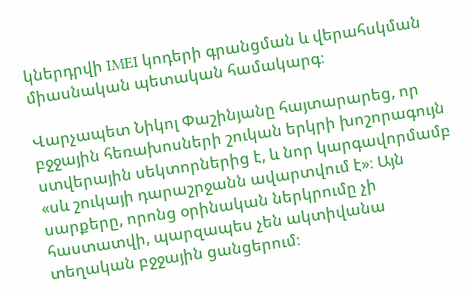կներդրվի IMEI կոդերի գրանցման և վերահսկման միասնական պետական համակարգ։

Վարչապետ Նիկոլ Փաշինյանը հայտարարեց, որ բջջային հեռախոսների շուկան երկրի խոշորագույն ստվերային սեկտորներից է, և նոր կարգավորմամբ «սև շուկայի դարաշրջանն ավարտվում է»։ Այն սարքերը, որոնց օրինական ներկրումը չի հաստատվի, պարզապես չեն ակտիվանա տեղական բջջային ցանցերում։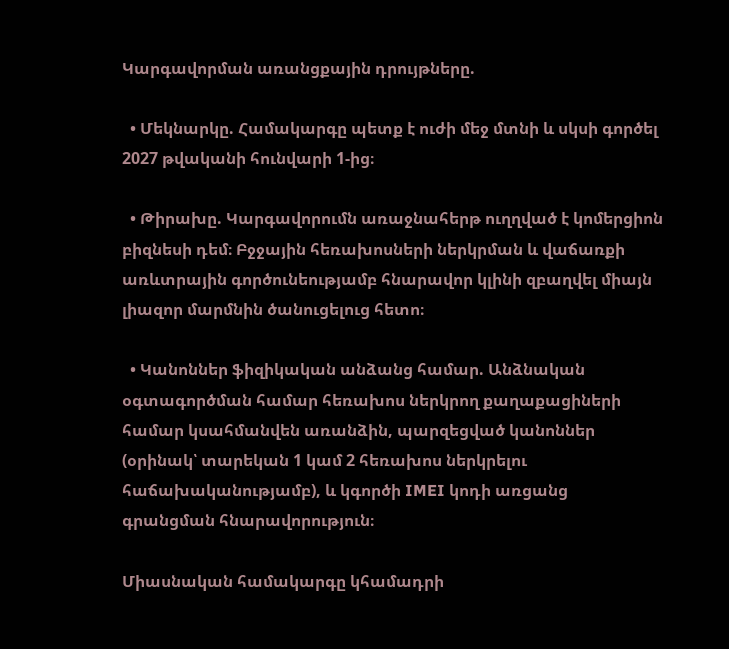Կարգավորման առանցքային դրույթները.

  • Մեկնարկը. Համակարգը պետք է ուժի մեջ մտնի և սկսի գործել 2027 թվականի հունվարի 1-ից։

  • Թիրախը. Կարգավորումն առաջնահերթ ուղղված է կոմերցիոն բիզնեսի դեմ։ Բջջային հեռախոսների ներկրման և վաճառքի առևտրային գործունեությամբ հնարավոր կլինի զբաղվել միայն լիազոր մարմնին ծանուցելուց հետո։

  • Կանոններ ֆիզիկական անձանց համար. Անձնական օգտագործման համար հեռախոս ներկրող քաղաքացիների համար կսահմանվեն առանձին, պարզեցված կանոններ (օրինակ՝ տարեկան 1 կամ 2 հեռախոս ներկրելու հաճախականությամբ), և կգործի IMEI կոդի առցանց գրանցման հնարավորություն։

Միասնական համակարգը կհամադրի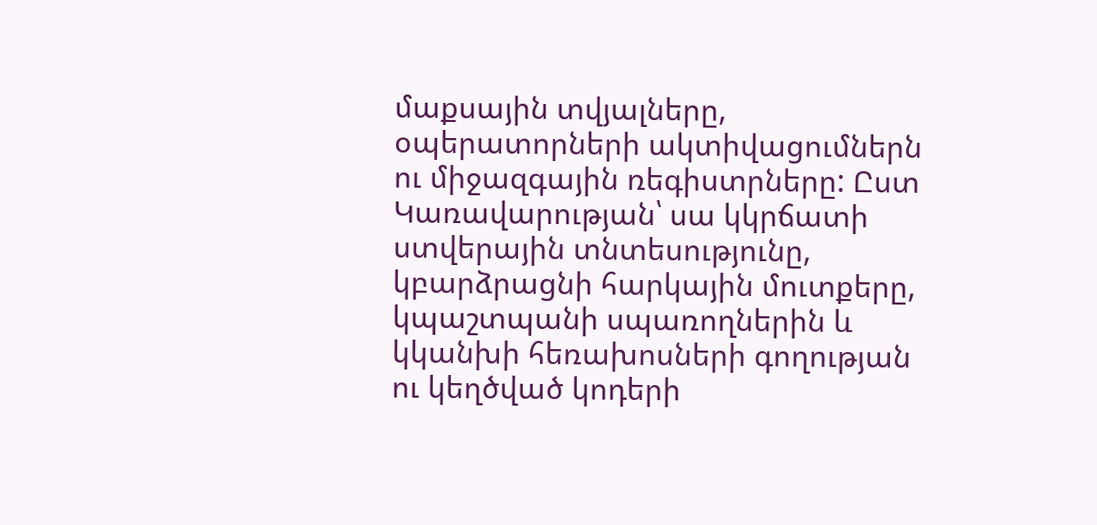մաքսային տվյալները, օպերատորների ակտիվացումներն ու միջազգային ռեգիստրները: Ըստ Կառավարության՝ սա կկրճատի ստվերային տնտեսությունը, կբարձրացնի հարկային մուտքերը, կպաշտպանի սպառողներին և կկանխի հեռախոսների գողության ու կեղծված կոդերի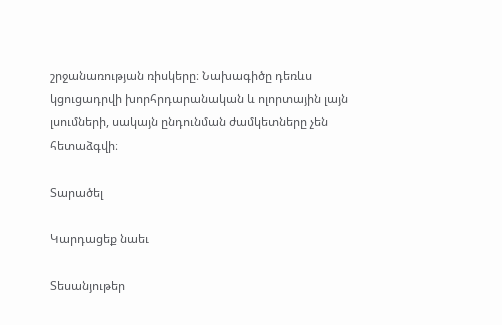շրջանառության ռիսկերը։ Նախագիծը դեռևս կցուցադրվի խորհրդարանական և ոլորտային լայն լսումների, սակայն ընդունման ժամկետները չեն հետաձգվի։

Տարածել

Կարդացեք նաեւ

Տեսանյութեր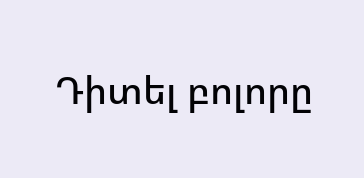Դիտել բոլորը